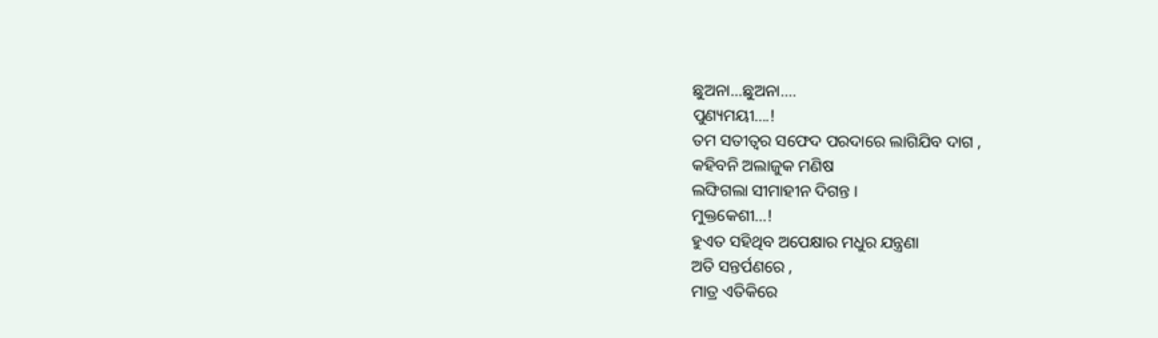ଛୁଅନା…ଛୁଅନା….
ପୁଣ୍ୟମୟୀ….!
ତମ ସତୀତ୍ଵର ସଫେଦ ପରଦାରେ ଲାଗିଯିବ ଦାଗ ,
କହିବନି ଅଲାଜୁକ ମଣିଷ
ଲଙ୍ଘିଗଲା ସୀମାହୀନ ଦିଗନ୍ତ ।
ମୁକ୍ତକେଶୀ…!
ହୁଏତ ସହିଥିବ ଅପେକ୍ଷାର ମଧୁର ଯନ୍ତ୍ରଣା
ଅତି ସନ୍ତର୍ପଣରେ ,
ମାତ୍ର ଏତିକିରେ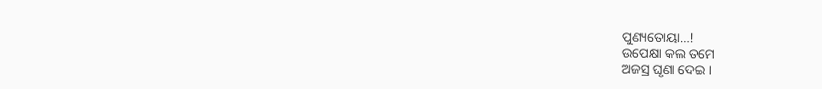ପୁଣ୍ୟତୋୟା…!
ଉପେକ୍ଷା କଲ ତମେ
ଅଜସ୍ର ଘୃଣା ଦେଇ ।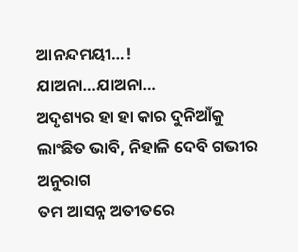ଆନନ୍ଦମୟୀ…!
ଯାଅନା…ଯାଅନା…
ଅଦୃଶ୍ୟର ହା ହା କାର ଦୁନିଆଁକୁ
ଲାଂଛିତ ଭାବି, ନିହାଳି ଦେବି ଗଭୀର ଅନୁରାଗ
ତମ ଆସନ୍ନ ଅତୀତରେ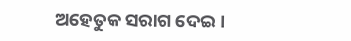ଅହେତୁକ ସରାଗ ଦେଇ ।